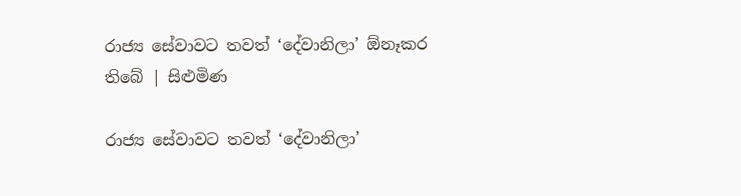රාජ්‍ය සේවාවට තවත් ‘දේවානිලා’ ඕනෑකර තිබේ | සිළුමිණ

රාජ්‍ය සේවාවට තවත් ‘දේවානිලා’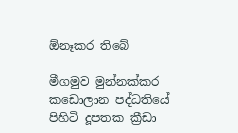ඕනෑකර තිබේ

මීගමුව මුන්නක්කර කඩොලාන පද්ධතියේ පිහිටි දූපතක ක්‍රීඩා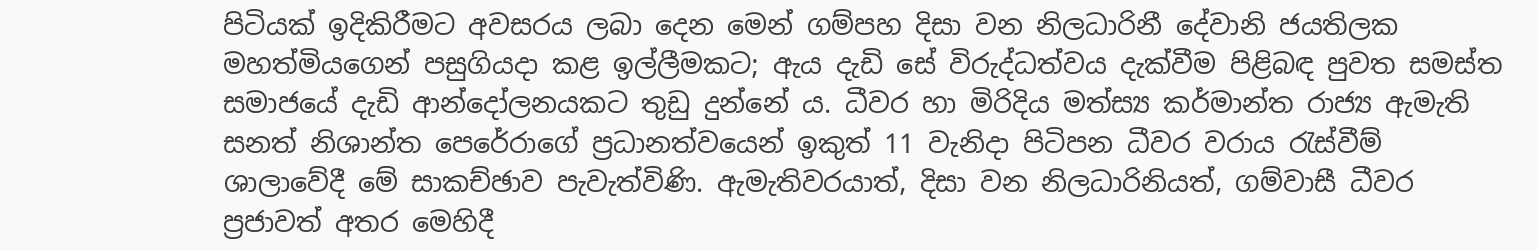පිටියක් ඉදිකිරීමට අවසරය ලබා දෙන මෙන් ගම්පහ දිසා වන නිලධාරිනී දේවානි ජයතිලක මහත්මියගෙන් පසුගියදා කළ ඉල්ලීමකට; ඇය දැඩි සේ විරුද්ධත්වය දැක්වීම පිළිබඳ පුවත සමස්ත සමාජයේ දැඩි ආන්දෝලනයකට තුඩු දුන්නේ ය. ධීවර හා මිරිදිය මත්ස්‍ය කර්මාන්ත රාජ්‍ය ඇමැති සනත් නිශාන්ත පෙරේරාගේ ප්‍රධානත්වයෙන් ඉකුත් 11 වැනිදා පිටිපන ධීවර වරාය රැස්වීම් ශාලාවේදී මේ සාකච්ඡාව පැවැත්විණි. ඇමැතිවරයාත්, දිසා වන නිලධාරිනියත්, ගම්වාසී ධීවර ප්‍රජාවත් අතර මෙහිදී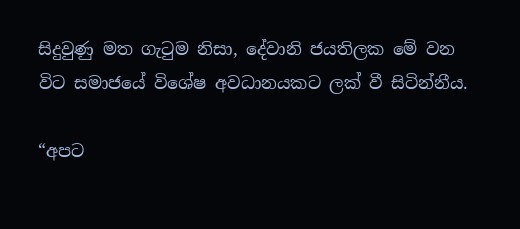සිදුවුණු මත ගැටුම නිසා, දේවානි ජයතිලක මේ වන විට සමාජයේ විශේෂ අවධානයකට ලක් වී සිටින්නීය.

“අපට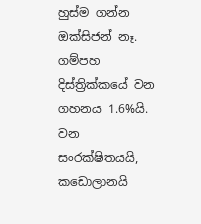හුස්ම ගන්න ඔක්සිජන් නෑ. ගම්පහ දිස්ත්‍රික්කයේ වන ගහනය 1.6%යි. වන සංරක්ෂිතයයි, කඩොලානයි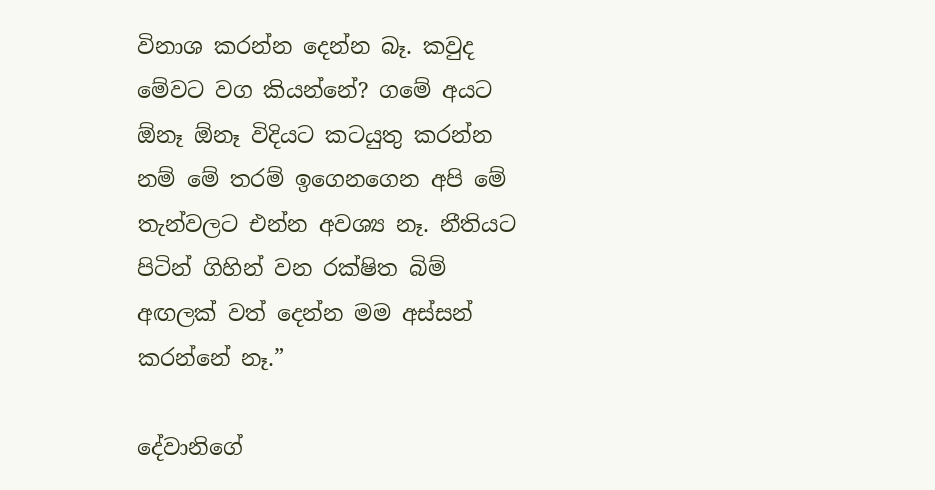විනාශ කරන්න දෙන්න බෑ. කවුද මේවට වග කියන්නේ? ගමේ අයට ඕනෑ ඕනෑ විදියට කටයුතු කරන්න නම් මේ තරම් ඉගෙනගෙන අපි මේ තැන්වලට එන්න අවශ්‍ය නෑ. නීතියට පිටින් ගිහින් වන රක්ෂිත බිම් අඟලක් වත් දෙන්න මම අස්සන් කරන්නේ නෑ.”

දේවානිගේ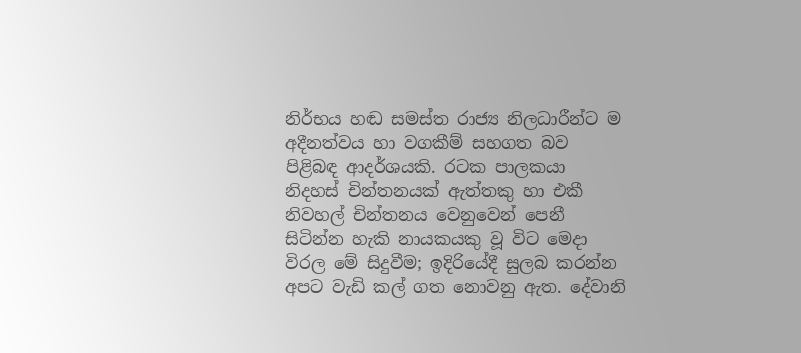නිර්භය හඬ සමස්ත රාජ්‍ය නිලධාරීන්ට ම අදීනත්වය හා වගකීම් සහගත බව පිළිබඳ ආදර්ශයකි. රටක පාලකයා නිදහස් චින්තනයක් ඇත්තකු හා එකී නිවහල් චින්තනය වෙනුවෙන් පෙනී සිටින්න හැකි නායකයකු වූ විට මෙදා විරල මේ සිදුවීම; ඉදිරියේදී සුලබ කරන්න අපට වැඩි කල් ගත නොවනු ඇත. දේවානි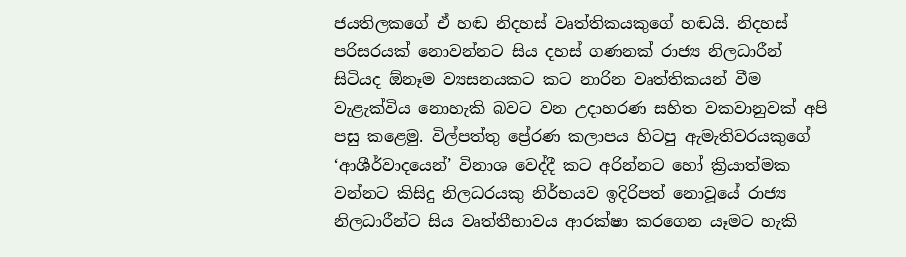ජයතිලකගේ ඒ හඬ නිදහස් වෘත්තිකයකුගේ හඬයි. නිදහස් පරිසරයක් නොවන්නට සිය දහස් ගණනක් රාජ්‍ය නිලධාරීන් සිටියද ඕනෑම ව්‍යසනයකට කට නාරින වෘත්තිකයන් වීම වැළැක්විය නොහැකි බවට වන උදාහරණ සහිත වකවානුවක් අපි පසු කළෙමු. විල්පත්තු ප්‍රේරණ කලාපය හිටපු ඇමැතිවරයකුගේ ‘ආශීර්වාදයෙන්’ විනාශ වෙද්දී කට අරින්නට හෝ ක්‍රියාත්මක වන්නට කිසිදු නිලධරයකු නිර්භයව ඉදිරිපත් නොවූයේ රාජ්‍ය නිලධාරීන්ට සිය වෘත්තීභාවය ආරක්ෂා කරගෙන යෑමට හැකි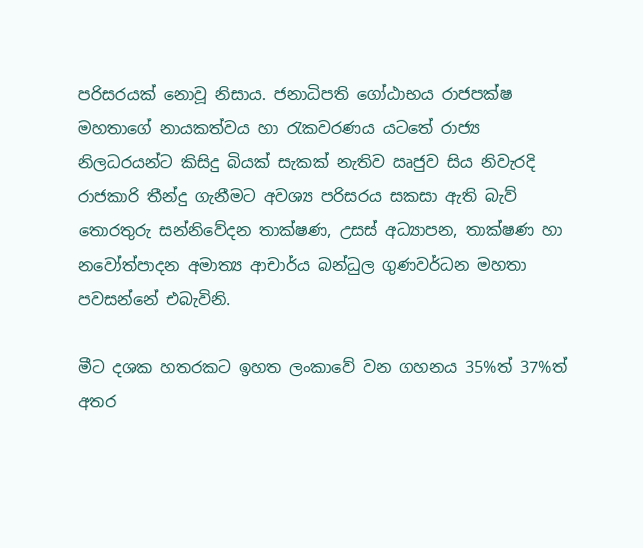පරිසරයක් නොවූ නිසාය. ජනාධිපති ගෝඨාභය රාජපක්ෂ මහතාගේ නායකත්වය හා රැකවරණය යටතේ රාජ්‍ය නිලධරයන්ට කිසිදු බියක් සැකක් නැතිව ඍජුව සිය නිවැරදි රාජකාරි තීන්දු ගැනීමට අවශ්‍ය පරිසරය සකසා ඇති බැව් තොරතුරු සන්නිවේදන තාක්ෂණ, උසස් අධ්‍යාපන, තාක්ෂණ හා නවෝත්පාදන අමාත්‍ය ආචාර්ය බන්ධුල ගුණවර්ධන මහතා පවසන්නේ එබැවිනි.

මීට දශක හතරකට ඉහත ලංකාවේ වන ගහනය 35%ත් 37%ත් අතර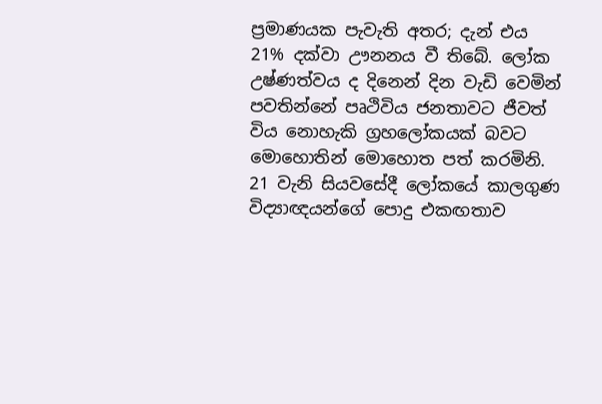ප්‍රමාණයක පැවැති අතර; දැන් එය 21% දක්වා ඌනනය වී තිබේ. ලෝක උෂ්ණත්වය ද දිනෙන් දින වැඩි වෙමින් පවතින්නේ පෘථිවිය ජනතාවට ජීවත් විය නොහැකි ග්‍රහලෝකයක් බවට මො‍හොතින් මොහොත පත් කරමිනි. 21 වැනි සියවසේදී ලෝකයේ කාලගුණ විද්‍යාඥයන්ගේ පොදු එකඟතාව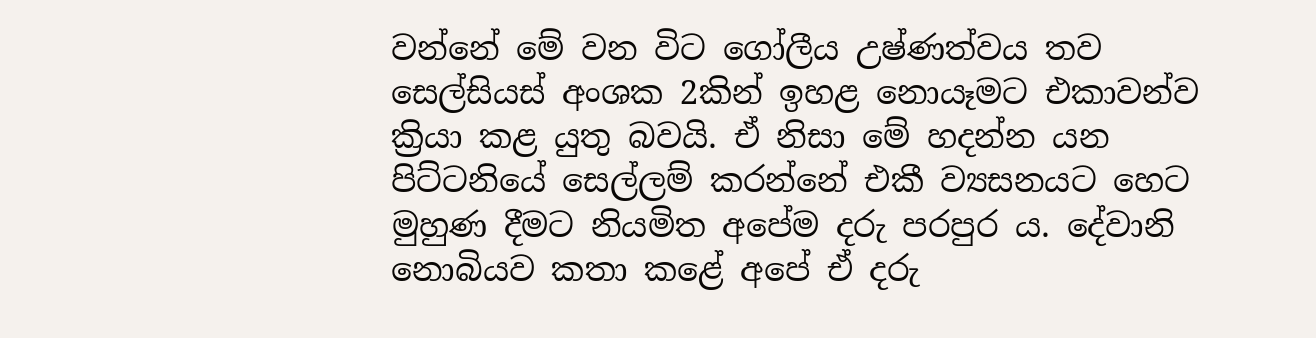වන්නේ මේ වන විට ‍ගෝලීය උෂ්ණත්වය තව සෙල්සියස් අංශක 2කින් ඉහළ නොයෑමට එකාවන්ව ක්‍රියා කළ යුතු බවයි. ඒ නිසා මේ හදන්න යන පිට්ටනියේ සෙල්ලම් කරන්නේ එකී ව්‍යසනයට හෙට මුහුණ දීමට නියමිත අපේම දරු පරපුර ය. දේවානි නොබියව කතා කළේ අපේ ඒ දරු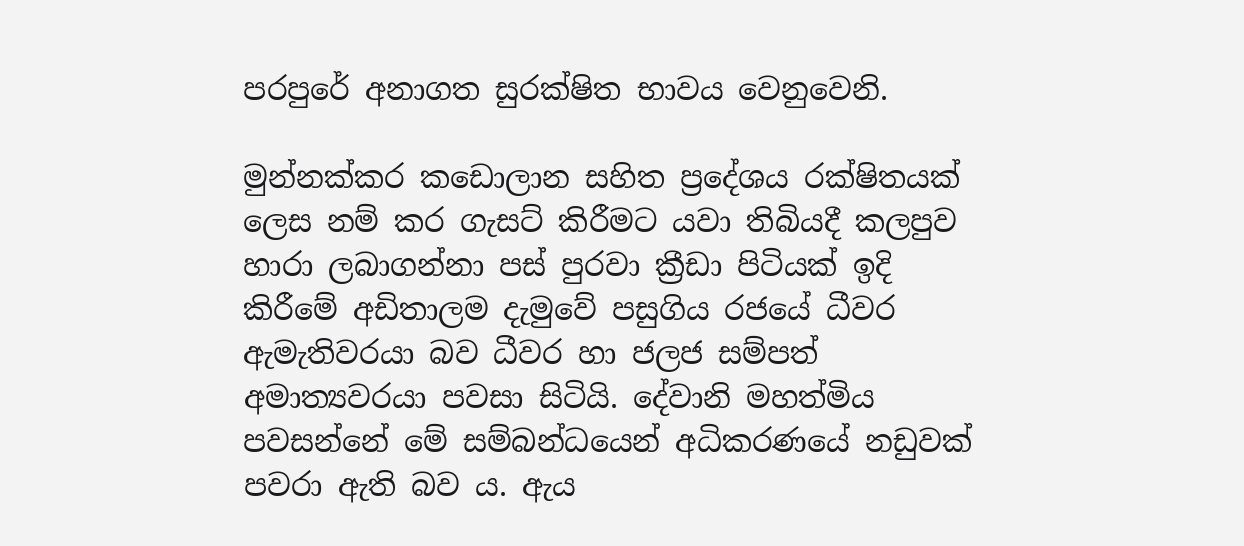පරපුරේ අනාගත සුරක්ෂිත භාවය වෙනුවෙනි.

මුන්නක්කර කඩොලාන සහිත ප්‍රදේශය රක්ෂිතයක් ලෙස නම් කර ගැසට් කිරීමට යවා තිබියදී කලපුව හාරා ලබාගන්නා පස් පුරවා ක්‍රීඩා පිටියක් ඉදි කිරීමේ අඩිතාලම දැමුවේ පසුගිය රජයේ ධීවර ඇමැතිවරයා බව ධීවර හා ජලජ සම්පත් අමාත්‍යවරයා පවසා සිටියි. දේවානි මහත්මිය පවසන්නේ මේ සම්බන්ධයෙන් අධිකරණයේ නඩුවක් පවරා ඇති බව ය. ඇය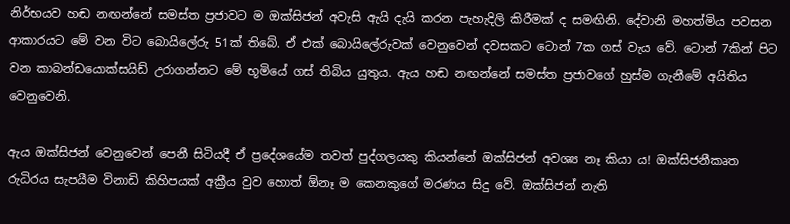නිර්භයව හඬ නඟන්නේ සමස්ත ප්‍රජාවට ම ඔක්සිජන් අවැසි ඇයි දැයි කරන පැහැදිලි කිරීමක් ද සමඟිනි. දේවානි මහත්මිය පවසන ආකාරයට මේ වන විට බොයිලේරු 51ක් තිබේ. ඒ එක් බොයිලේරුවක් වෙනුවෙන් දවසකට ටොන් 7ක ගස් වැය වේ. ටොන් 7කින් පිට වන කාබන්ඩයොක්සයිඩ් උරාගන්නට මේ භූමියේ ගස් තිබිය යුතුය. ඇය හඬ නඟන්නේ සමස්ත ප්‍රජාවගේ හුස්ම ගැනීමේ අයිතිය වෙනුවෙනි.

ඇය ඔක්සිජන් වෙනුවෙන් පෙනී සිටියදී ඒ ප්‍රදේශයේම තවත් පුද්ගලයකු කියන්නේ ඔක්සිජන් අවශ්‍ය නෑ කියා ය! ඔක්සිජනීකෘත රුධිරය සැපයීම විනාඩි කිහිපයක් අක්‍රීය වුව හොත් ඕනෑ ම කෙනකුගේ මරණය සිදු වේ. ඔක්සිජන් නැති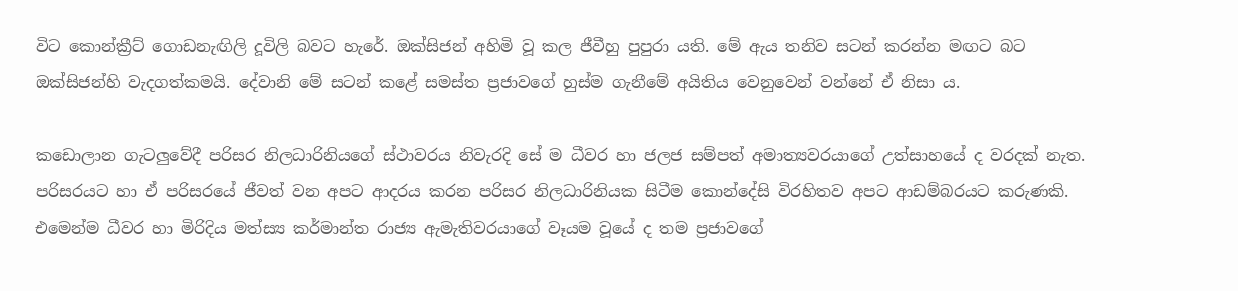විට කොන්ක්‍රීට් ගොඩනැඟිලි දූවිලි බවට හැරේ. ඔක්සිජන් අහිමි වූ කල ජීවීහු පුපුරා යති. මේ ඇය තනිව සටන් කරන්න මඟට බට ඔක්සිජන්හි වැදගත්කමයි. දේවානි මේ සටන් කළේ සමස්ත ප්‍රජාවගේ හුස්ම ගැනීමේ අයිතිය වෙනුවෙන් වන්නේ ඒ නිසා ය.

කඩොලාන ගැටලුවේදී පරිසර නිලධාරිනියගේ ස්ථාවරය නිවැරදි සේ ම ධීවර හා ජලජ සම්පත් අමාත්‍යවරයාගේ උත්සා‍හයේ ද වරදක් නැත. පරිසරයට හා ඒ පරිසරයේ ජීවත් වන අපට ආදරය කරන පරිසර නිලධාරිනියක සිටීම කොන්දේසි විරහිතව අපට ආඩම්බරයට කරුණකි. එමෙන්ම ධීවර හා මිරිදිය මත්ස්‍ය කර්මාන්ත රාජ්‍ය ඇමැතිවරයාගේ වෑයම වූයේ ද තම ප්‍රජාවගේ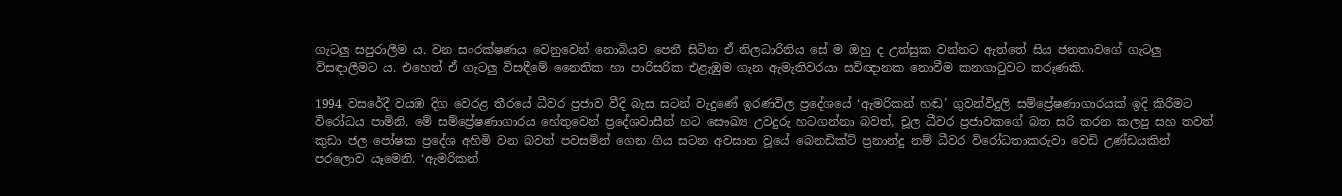ගැටලු සපුරාලීම ය. වන සංරක්ෂණය වෙනුවෙන් නොබියව පෙනී සිටින ‍ඒ නිලධාරිනිය සේ ම ඔහු ද උත්සුක වන්නට ඇත්තේ සිය ජනතාවගේ ගැටලු විසඳාලීමට ය. එහෙත් ඒ ගැටලු විසඳීමේ නෛතික හා පාරිසරික එළැඹුම ගැන ඇමැතිවරයා සවිඥානක නොවීම කනගාටුවට කරුණකි.

1994 වසරේදී වයඹ දිග වෙරළ තීරයේ ධීවර ප්‍රජාව වීදි බැස සටන් වැදුණේ ඉරණවිල ප්‍රදේශයේ ‘ඇමරිකන් හඬ’ ගුවන්විදුලි සම්ප්‍රේෂණාගාරයක් ඉදි කිරීමට විරෝධය පාමිනි. මේ සම්ප්‍රේෂණාගාරය හේතුවෙන් ප්‍රදේශවාසීන් හට සෞඛ්‍ය උවදුරු හටගන්නා බවත්, චූල ධීවර ප්‍රජාවකගේ බත සරි කරන කලපු සහ තවත් කුඩා ජල පෝෂක ප්‍රදේශ අහිමි වන බවත් පවසමින් ගෙන ගිය සටන අවසාන වූයේ බෙනඩික්ට් ප්‍රනාන්දු නම් ධීවර විරෝධතාකරුවා වෙඩි උණ්ඩයකින් පරලොව යෑමෙනි. ‘ඇමරිකන්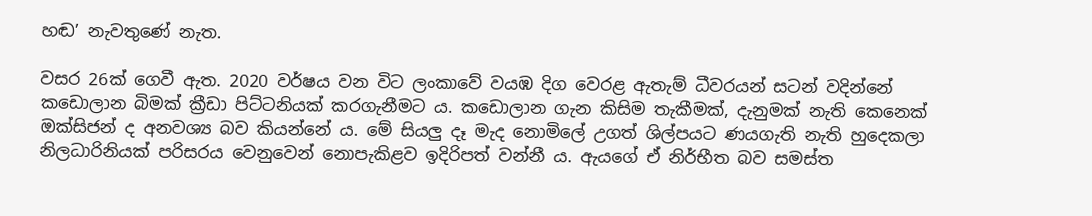හඬ’ නැවතුණේ නැත.

වසර 26ක් ගෙවී ඇත. 2020 වර්ෂය වන විට ලංකාවේ වයඹ දිග වෙරළ ඇතැම් ධීවරයන් සටන් වදින්නේ කඩොලාන බිමක් ක්‍රීඩා පිට්ටනියක් කරගැනීමට ය. කඩොලාන ගැන කිසිම තැකීමක්, දැනුමක් නැති කෙනෙක් ඔක්සිජන් ද අනවශ්‍ය බව කියන්නේ ය. මේ සියලු දෑ මැද නොමිලේ උගත් ශිල්පයට ණයගැති නැති හුදෙකලා නිලධාරිනියක් පරිසරය වෙනුවෙන් නොපැකිළව ඉදිරිපත් වන්නී ය. ඇයගේ ‍ඒ නිර්භීත බව සමස්ත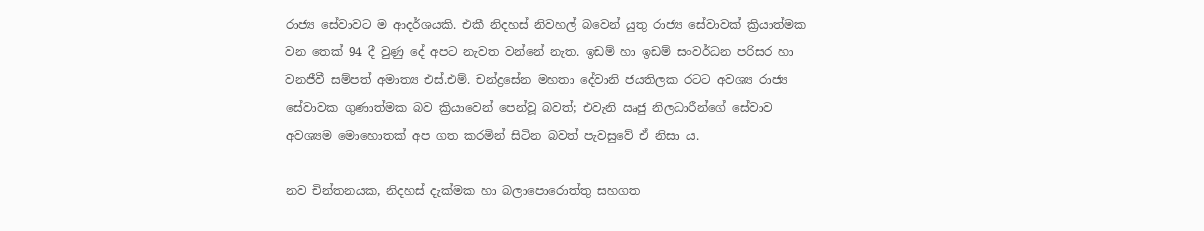රාජ්‍ය සේවාවට ම ආදර්ශයකි. එකී නිදහස් නිවහල් බවෙන් යුතු රාජ්‍ය සේවාවක් ක්‍රියාත්මක වන තෙක් 94 දී වු‍ණු දේ අපට නැවත වන්නේ නැත. ඉඩම් හා ඉඩම් සංවර්ධන පරිසර හා වනජීවී සම්පත් අමාත්‍ය එස්.එම්. චන්ද්‍රසේන මහතා දේවානි ජයතිලක රටට අවශ්‍ය රාජ්‍ය සේවාවක ගුණාත්මක බව ක්‍රියාවෙන් පෙන්වූ බවත්; එවැනි ඍජු නිලධාරීන්ගේ සේවාව අවශ්‍යම මොහොතක් අප ගත කරමින් සිටින බවත් පැවසුවේ ඒ නිසා ය.

නව චින්තනයක, නිදහස් දැක්මක හා බලාපොරොත්තු සහගත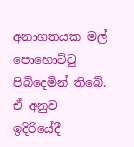අනාගතයක මල් පොහොට්ටු පිබිදෙමින් තිබේ. ඒ අනුව ඉදිරියේදී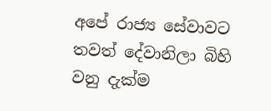අපේ රාජ්‍ය සේවාවට තවත් දේවානිලා බිහි වනු දැක්ම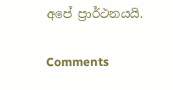අපේ ප්‍රාර්ථනයයි.

Comments